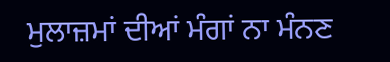ਮੁਲਾਜ਼ਮਾਂ ਦੀਆਂ ਮੰਗਾਂ ਨਾ ਮੰਨਣ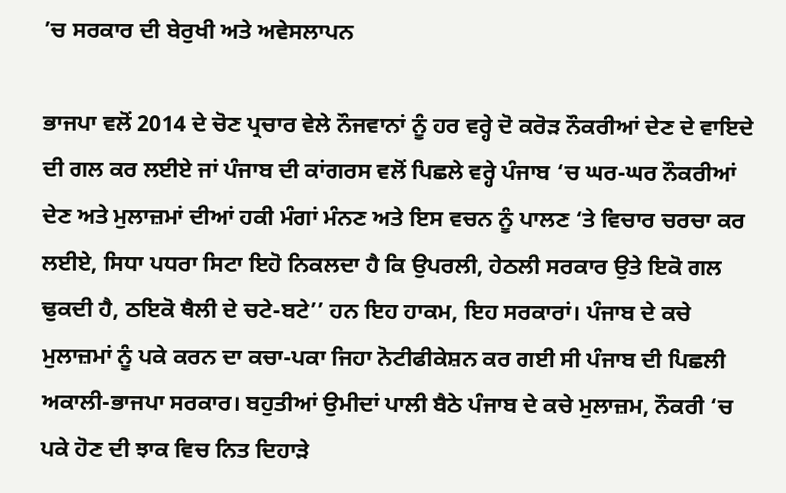’ਚ ਸਰਕਾਰ ਦੀ ਬੇਰੁਖੀ ਅਤੇ ਅਵੇਸਲਾਪਨ

ਭਾਜਪਾ ਵਲੋਂ 2014 ਦੇ ਚੋਣ ਪ੍ਰਚਾਰ ਵੇਲੇ ਨੌਜਵਾਨਾਂ ਨੂੰ ਹਰ ਵਰ੍ਹੇ ਦੋ ਕਰੋੜ ਨੌਕਰੀਆਂ ਦੇਣ ਦੇ ਵਾਇਦੇ ਦੀ ਗਲ ਕਰ ਲਈਏ ਜਾਂ ਪੰਜਾਬ ਦੀ ਕਾਂਗਰਸ ਵਲੋਂ ਪਿਛਲੇ ਵਰ੍ਹੇ ਪੰਜਾਬ ‘ਚ ਘਰ-ਘਰ ਨੌਕਰੀਆਂ ਦੇਣ ਅਤੇ ਮੁਲਾਜ਼ਮਾਂ ਦੀਆਂ ਹਕੀ ਮੰਗਾਂ ਮੰਨਣ ਅਤੇ ਇਸ ਵਚਨ ਨੂੰ ਪਾਲਣ ‘ਤੇ ਵਿਚਾਰ ਚਰਚਾ ਕਰ ਲਈਏ, ਸਿਧਾ ਪਧਰਾ ਸਿਟਾ ਇਹੋ ਨਿਕਲਦਾ ਹੈ ਕਿ ਉਪਰਲੀ, ਹੇਠਲੀ ਸਰਕਾਰ ਉਤੇ ਇਕੋ ਗਲ ਢੁਕਦੀ ਹੈ, ਠਇਕੋ ਥੈਲੀ ਦੇ ਚਟੇ-ਬਟੇ’’ ਹਨ ਇਹ ਹਾਕਮ, ਇਹ ਸਰਕਾਰਾਂ। ਪੰਜਾਬ ਦੇ ਕਚੇ ਮੁਲਾਜ਼ਮਾਂ ਨੂੰ ਪਕੇ ਕਰਨ ਦਾ ਕਚਾ-ਪਕਾ ਜਿਹਾ ਨੋਟੀਫੀਕੇਸ਼ਨ ਕਰ ਗਈ ਸੀ ਪੰਜਾਬ ਦੀ ਪਿਛਲੀ ਅਕਾਲੀ-ਭਾਜਪਾ ਸਰਕਾਰ। ਬਹੁਤੀਆਂ ਉਮੀਦਾਂ ਪਾਲੀ ਬੈਠੇ ਪੰਜਾਬ ਦੇ ਕਚੇ ਮੁਲਾਜ਼ਮ, ਨੌਕਰੀ ‘ਚ ਪਕੇ ਹੋਣ ਦੀ ਝਾਕ ਵਿਚ ਨਿਤ ਦਿਹਾੜੇ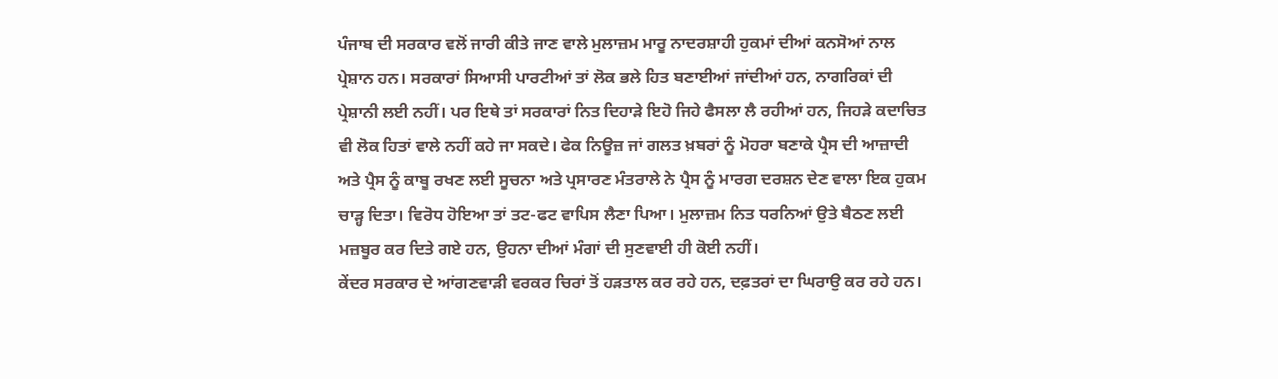ਪੰਜਾਬ ਦੀ ਸਰਕਾਰ ਵਲੋਂ ਜਾਰੀ ਕੀਤੇ ਜਾਣ ਵਾਲੇ ਮੁਲਾਜ਼ਮ ਮਾਰੂ ਨਾਦਰਸ਼ਾਹੀ ਹੁਕਮਾਂ ਦੀਆਂ ਕਨਸੋਆਂ ਨਾਲ ਪ੍ਰੇਸ਼ਾਨ ਹਨ। ਸਰਕਾਰਾਂ ਸਿਆਸੀ ਪਾਰਟੀਆਂ ਤਾਂ ਲੋਕ ਭਲੇ ਹਿਤ ਬਣਾਈਆਂ ਜਾਂਦੀਆਂ ਹਨ, ਨਾਗਰਿਕਾਂ ਦੀ ਪ੍ਰੇਸ਼ਾਨੀ ਲਈ ਨਹੀਂ। ਪਰ ਇਥੇ ਤਾਂ ਸਰਕਾਰਾਂ ਨਿਤ ਦਿਹਾੜੇ ਇਹੋ ਜਿਹੇ ਫੈਸਲਾ ਲੈ ਰਹੀਆਂ ਹਨ, ਜਿਹੜੇ ਕਦਾਚਿਤ ਵੀ ਲੋਕ ਹਿਤਾਂ ਵਾਲੇ ਨਹੀਂ ਕਹੇ ਜਾ ਸਕਦੇ। ਫੇਕ ਨਿਊਜ਼ ਜਾਂ ਗਲਤ ਖ਼ਬਰਾਂ ਨੂੰ ਮੋਹਰਾ ਬਣਾਕੇ ਪ੍ਰੈਸ ਦੀ ਆਜ਼ਾਦੀ ਅਤੇ ਪ੍ਰੈਸ ਨੂੰ ਕਾਬੂ ਰਖਣ ਲਈ ਸੂਚਨਾ ਅਤੇ ਪ੍ਰਸਾਰਣ ਮੰਤਰਾਲੇ ਨੇ ਪ੍ਰੈਸ ਨੂੰ ਮਾਰਗ ਦਰਸ਼ਨ ਦੇਣ ਵਾਲਾ ਇਕ ਹੁਕਮ ਚਾੜ੍ਹ ਦਿਤਾ। ਵਿਰੋਧ ਹੋਇਆ ਤਾਂ ਤਟ-ਫਟ ਵਾਪਿਸ ਲੈਣਾ ਪਿਆ। ਮੁਲਾਜ਼ਮ ਨਿਤ ਧਰਨਿਆਂ ਉਤੇ ਬੈਠਣ ਲਈ ਮਜ਼ਬੂਰ ਕਰ ਦਿਤੇ ਗਏ ਹਨ, ਉਹਨਾ ਦੀਆਂ ਮੰਗਾਂ ਦੀ ਸੁਣਵਾਈ ਹੀ ਕੋਈ ਨਹੀਂ।
ਕੇਂਦਰ ਸਰਕਾਰ ਦੇ ਆਂਗਣਵਾੜੀ ਵਰਕਰ ਚਿਰਾਂ ਤੋਂ ਹੜਤਾਲ ਕਰ ਰਹੇ ਹਨ, ਦਫ਼ਤਰਾਂ ਦਾ ਘਿਰਾਉ ਕਰ ਰਹੇ ਹਨ।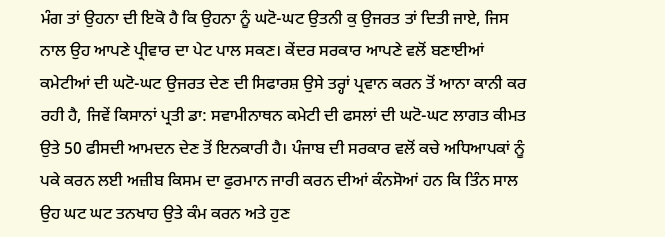ਮੰਗ ਤਾਂ ਉਹਨਾ ਦੀ ਇਕੋ ਹੈ ਕਿ ਉਹਨਾ ਨੂੰ ਘਟੋ-ਘਟ ਉਤਨੀ ਕੁ ਉਜਰਤ ਤਾਂ ਦਿਤੀ ਜਾਏ, ਜਿਸ ਨਾਲ ਉਹ ਆਪਣੇ ਪ੍ਰੀਵਾਰ ਦਾ ਪੇਟ ਪਾਲ ਸਕਣ। ਕੇਂਦਰ ਸਰਕਾਰ ਆਪਣੇ ਵਲੋਂ ਬਣਾਈਆਂ ਕਮੇਟੀਆਂ ਦੀ ਘਟੋ-ਘਟ ਉਜਰਤ ਦੇਣ ਦੀ ਸਿਫਾਰਸ਼ ਉਸੇ ਤਰ੍ਹਾਂ ਪ੍ਰਵਾਨ ਕਰਨ ਤੋਂ ਆਨਾ ਕਾਨੀ ਕਰ ਰਹੀ ਹੈ, ਜਿਵੇਂ ਕਿਸਾਨਾਂ ਪ੍ਰਤੀ ਡਾ: ਸਵਾਮੀਨਾਥਨ ਕਮੇਟੀ ਦੀ ਫਸਲਾਂ ਦੀ ਘਟੋ-ਘਟ ਲਾਗਤ ਕੀਮਤ ਉਤੇ 50 ਫੀਸਦੀ ਆਮਦਨ ਦੇਣ ਤੋਂ ਇਨਕਾਰੀ ਹੈ। ਪੰਜਾਬ ਦੀ ਸਰਕਾਰ ਵਲੋਂ ਕਚੇ ਅਧਿਆਪਕਾਂ ਨੂੰ ਪਕੇ ਕਰਨ ਲਈ ਅਜ਼ੀਬ ਕਿਸਮ ਦਾ ਫੁਰਮਾਨ ਜਾਰੀ ਕਰਨ ਦੀਆਂ ਕੰਨਸੋਆਂ ਹਨ ਕਿ ਤਿੰਨ ਸਾਲ ਉਹ ਘਟ ਘਟ ਤਨਖਾਹ ਉਤੇ ਕੰਮ ਕਰਨ ਅਤੇ ਹੁਣ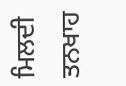ਮਿਲਦੀ ਤਨਖਾਹ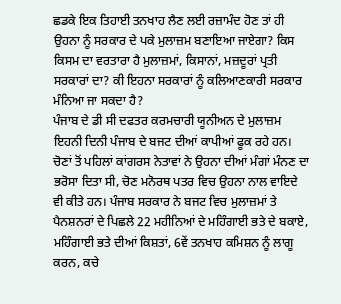ਛਡਕੇ ਇਕ ਤਿਹਾਈ ਤਨਖਾਹ ਲੈਣ ਲਈ ਰਜ਼ਾਮੰਦ ਹੋਣ ਤਾਂ ਹੀ ਉਹਨਾ ਨੂੰ ਸਰਕਾਰ ਦੇ ਪਕੇ ਮੁਲਾਜ਼ਮ ਬਣਾਇਆ ਜਾਏਗਾ? ਕਿਸ ਕਿਸਮ ਦਾ ਵਰਤਾਰਾ ਹੈ ਮੁਲਾਜ਼ਮਾਂ, ਕਿਸਾਨਾਂ, ਮਜ਼ਦੂਰਾਂ ਪ੍ਰਤੀ ਸਰਕਾਰਾਂ ਦਾ? ਕੀ ਇਹਨਾ ਸਰਕਾਰਾਂ ਨੂੰ ਕਲਿਆਣਕਾਰੀ ਸਰਕਾਰ ਮੰਨਿਆ ਜਾ ਸਕਦਾ ਹੈ?
ਪੰਜਾਬ ਦੇ ਡੀ ਸੀ ਦਫਤਰ ਕਰਮਚਾਰੀ ਯੂਨੀਅਨ ਦੇ ਮੁਲਾਜ਼ਮ ਇਹਨੀ ਦਿਨੀ ਪੰਜਾਬ ਦੇ ਬਜਟ ਦੀਆਂ ਕਾਪੀਆਂ ਫੂਕ ਰਹੇ ਹਨ। ਚੋਣਾਂ ਤੋਂ ਪਹਿਲਾਂ ਕਾਂਗਰਸ ਨੇਤਾਵਾਂ ਨੇ ਉਹਨਾ ਦੀਆਂ ਮੰਗਾਂ ਮੰਨਣ ਦਾ ਭਰੋਸਾ ਦਿਤਾ ਸੀ, ਚੋਣ ਮਨੋਰਥ ਪਤਰ ਵਿਚ ਉਹਨਾ ਨਾਲ ਵਾਇਦੇ ਵੀ ਕੀਤੇ ਹਨ। ਪੰਜਾਬ ਸਰਕਾਰ ਨੇ ਬਜਟ ਵਿਚ ਮੁਲਾਜ਼ਮਾਂ ਤੇ ਪੈਨਸ਼ਨਰਾਂ ਦੇ ਪਿਛਲੇ 22 ਮਹੀਨਿਆਂ ਦੇ ਮਹਿੰਗਾਈ ਭਤੇ ਦੇ ਬਕਾਏ, ਮਹਿੰਗਾਈ ਭਤੇ ਦੀਆਂ ਕਿਸ਼ਤਾਂ, 6ਵੇਂ ਤਨਖਾਹ ਕਮਿਸ਼ਨ ਨੂੰ ਲਾਗੂ ਕਰਨ, ਕਚੇ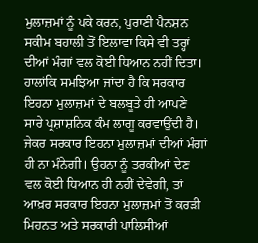ਮੁਲਾਜ਼ਮਾਂ ਨੂੰ ਪਕੇ ਕਰਨ, ਪੁਰਾਣੀ ਪੈਨਸ਼ਨ ਸਕੀਮ ਬਹਾਲੀ ਤੋਂ ਇਲਾਵਾ ਕਿਸੇ ਵੀ ਤਰ੍ਹਾਂ ਦੀਆਂ ਮੰਗਾਂ ਵਲ ਕੋਈ ਧਿਆਨ ਨਹੀਂ ਦਿਤਾ। ਹਾਲਾਂਕਿ ਸਮਝਿਆ ਜਾਂਦਾ ਹੈ ਕਿ ਸਰਕਾਰ ਇਹਨਾ ਮੁਲਾਜ਼ਮਾਂ ਦੇ ਬਲਬੂਤੇ ਹੀ ਆਪਣੇ ਸਾਰੇ ਪ੍ਰਸ਼ਾਸ਼ਨਿਕ ਕੰਮ ਲਾਗੂ ਕਰਵਾਉਂਦੀ ਹੈ। ਜੇਕਰ ਸਰਕਾਰ ਇਹਨਾ ਮੁਲਾਜ਼ਮਾਂ ਦੀਆਂ ਮੰਗਾਂ ਹੀ ਨਾ ਮੰਨੇਗੀ। ਉਹਨਾ ਨੂੰ ਤਰਕੀਆਂ ਦੇਣ ਵਲ ਕੋਈ ਧਿਆਨ ਹੀ ਨਹੀਂ ਦੇਵੇਗੀ, ਤਾਂ ਆਖ਼ਰ ਸਰਕਾਰ ਇਹਨਾ ਮੁਲਾਜ਼ਮਾਂ ਤੋਂ ਕਰੜੀ ਮਿਹਨਤ ਅਤੇ ਸਰਕਾਰੀ ਪਾਲਿਸੀਆਂ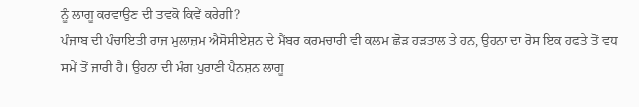ਨੂੰ ਲਾਗੂ ਕਰਵਾਉਣ ਦੀ ਤਵਕੋ ਕਿਵੇਂ ਕਰੇਗੀ?
ਪੰਜਾਬ ਦੀ ਪੰਚਾਇਤੀ ਰਾਜ ਮੁਲਾਜ਼ਮ ਐਸੋਸੀਏਸ਼ਨ ਦੇ ਮੈਂਬਰ ਕਰਮਚਾਰੀ ਵੀ ਕਲਮ ਛੋੜ ਹੜਤਾਲ ਤੇ ਹਨ, ਉਹਨਾ ਦਾ ਰੋਸ ਇਕ ਹਫਤੇ ਤੋਂ ਵਧ ਸਮੇਂ ਤੋਂ ਜਾਰੀ ਹੈ। ਉਹਨਾ ਦੀ ਮੰਗ ਪੁਰਾਣੀ ਪੈਨਸ਼ਨ ਲਾਗੂ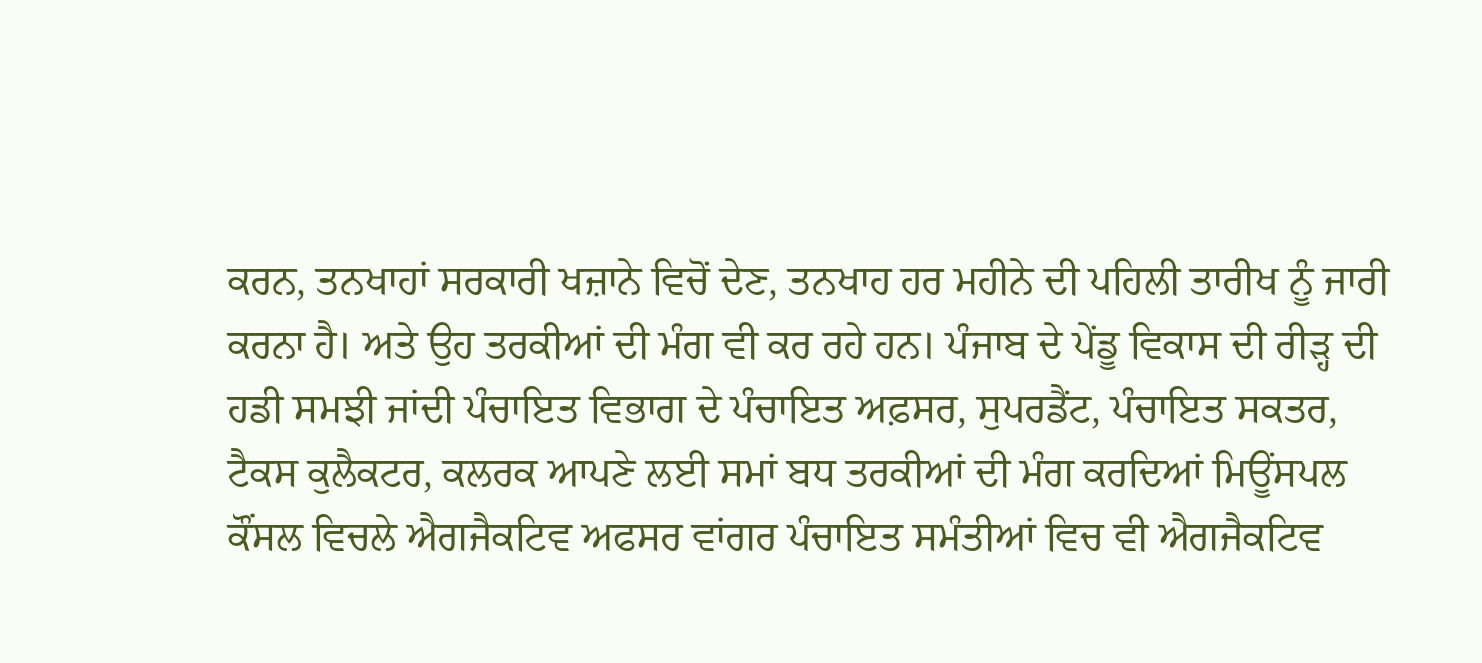ਕਰਨ, ਤਨਖਾਹਾਂ ਸਰਕਾਰੀ ਖਜ਼ਾਨੇ ਵਿਚੋਂ ਦੇਣ, ਤਨਖਾਹ ਹਰ ਮਹੀਨੇ ਦੀ ਪਹਿਲੀ ਤਾਰੀਖ ਨੂੰ ਜਾਰੀ ਕਰਨਾ ਹੈ। ਅਤੇ ਉਹ ਤਰਕੀਆਂ ਦੀ ਮੰਗ ਵੀ ਕਰ ਰਹੇ ਹਨ। ਪੰਜਾਬ ਦੇ ਪੇਂਡੂ ਵਿਕਾਸ ਦੀ ਰੀੜ੍ਹ ਦੀ ਹਡੀ ਸਮਝੀ ਜਾਂਦੀ ਪੰਚਾਇਤ ਵਿਭਾਗ ਦੇ ਪੰਚਾਇਤ ਅਫ਼ਸਰ, ਸੁਪਰਡੈਂਟ, ਪੰਚਾਇਤ ਸਕਤਰ, ਟੈਕਸ ਕੁਲੈਕਟਰ, ਕਲਰਕ ਆਪਣੇ ਲਈ ਸਮਾਂ ਬਧ ਤਰਕੀਆਂ ਦੀ ਮੰਗ ਕਰਦਿਆਂ ਮਿਊਂਸਪਲ ਕੌਂਸਲ ਵਿਚਲੇ ਐਗਜੈਕਟਿਵ ਅਫਸਰ ਵਾਂਗਰ ਪੰਚਾਇਤ ਸਮੰਤੀਆਂ ਵਿਚ ਵੀ ਐਗਜੈਕਟਿਵ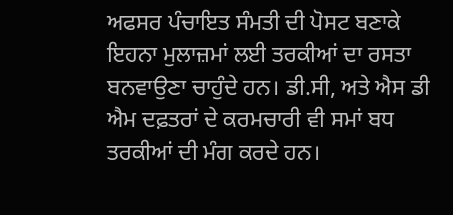ਅਫਸਰ ਪੰਚਾਇਤ ਸੰਮਤੀ ਦੀ ਪੋਸਟ ਬਣਾਕੇ ਇਹਨਾ ਮੁਲਾਜ਼ਮਾਂ ਲਈ ਤਰਕੀਆਂ ਦਾ ਰਸਤਾ ਬਨਵਾਉਣਾ ਚਾਹੁੰਦੇ ਹਨ। ਡੀ.ਸੀ, ਅਤੇ ਐਸ ਡੀ ਐਮ ਦਫ਼ਤਰਾਂ ਦੇ ਕਰਮਚਾਰੀ ਵੀ ਸਮਾਂ ਬਧ ਤਰਕੀਆਂ ਦੀ ਮੰਗ ਕਰਦੇ ਹਨ।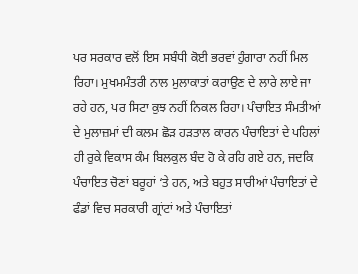ਪਰ ਸਰਕਾਰ ਵਲੋਂ ਇਸ ਸਬੰਧੀ ਕੋਈ ਭਰਵਾਂ ਹੁੰਗਾਰਾ ਨਹੀਂ ਮਿਲ ਰਿਹਾ। ਮੁਖਮਮੰਤਰੀ ਨਾਲ ਮੁਲਾਕਾਤਾਂ ਕਰਾਉਣ ਦੇ ਲਾਰੇ ਲਾਏ ਜਾ ਰਹੇ ਹਨ, ਪਰ ਸਿਟਾ ਕੁਝ ਨਹੀਂ ਨਿਕਲ ਰਿਹਾ। ਪੰਚਾਇਤ ਸੰਮਤੀਆਂ ਦੇ ਮੁਲਾਜ਼ਮਾਂ ਦੀ ਕਲਮ ਛੋੜ ਹੜਤਾਲ ਕਾਰਨ ਪੰਚਾਇਤਾਂ ਦੇ ਪਹਿਲਾਂ ਹੀ ਰੁਕੇ ਵਿਕਾਸ ਕੰਮ ਬਿਲਕੁਲ ਬੰਦ ਹੋ ਕੇ ਰਹਿ ਗਏ ਹਨ, ਜਦਕਿ ਪੰਚਾਇਤ ਚੋਣਾਂ ਬਰੂਹਾਂ ‘ਤੇ ਹਨ, ਅਤੇ ਬਹੁਤ ਸਾਰੀਆਂ ਪੰਚਾਇਤਾਂ ਦੇ ਫੰਡਾਂ ਵਿਚ ਸਰਕਾਰੀ ਗ੍ਰਾਂਟਾਂ ਅਤੇ ਪੰਚਾਇਤਾਂ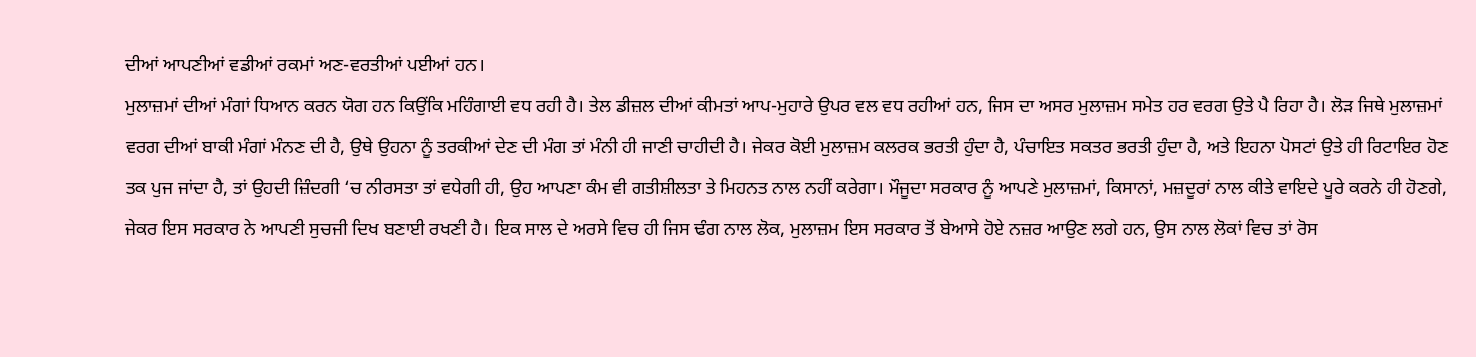ਦੀਆਂ ਆਪਣੀਆਂ ਵਡੀਆਂ ਰਕਮਾਂ ਅਣ-ਵਰਤੀਆਂ ਪਈਆਂ ਹਨ।
ਮੁਲਾਜ਼ਮਾਂ ਦੀਆਂ ਮੰਗਾਂ ਧਿਆਨ ਕਰਨ ਯੋਗ ਹਨ ਕਿਉਂਕਿ ਮਹਿੰਗਾਈ ਵਧ ਰਹੀ ਹੈ। ਤੇਲ ਡੀਜ਼ਲ ਦੀਆਂ ਕੀਮਤਾਂ ਆਪ-ਮੁਹਾਰੇ ਉਪਰ ਵਲ ਵਧ ਰਹੀਆਂ ਹਨ, ਜਿਸ ਦਾ ਅਸਰ ਮੁਲਾਜ਼ਮ ਸਮੇਤ ਹਰ ਵਰਗ ਉਤੇ ਪੈ ਰਿਹਾ ਹੈ। ਲੋੜ ਜਿਥੇ ਮੁਲਾਜ਼ਮਾਂ ਵਰਗ ਦੀਆਂ ਬਾਕੀ ਮੰਗਾਂ ਮੰਨਣ ਦੀ ਹੈ, ਉਥੇ ਉਹਨਾ ਨੂੰ ਤਰਕੀਆਂ ਦੇਣ ਦੀ ਮੰਗ ਤਾਂ ਮੰਨੀ ਹੀ ਜਾਣੀ ਚਾਹੀਦੀ ਹੈ। ਜੇਕਰ ਕੋਈ ਮੁਲਾਜ਼ਮ ਕਲਰਕ ਭਰਤੀ ਹੁੰਦਾ ਹੈ, ਪੰਚਾਇਤ ਸਕਤਰ ਭਰਤੀ ਹੁੰਦਾ ਹੈ, ਅਤੇ ਇਹਨਾ ਪੋਸਟਾਂ ਉਤੇ ਹੀ ਰਿਟਾਇਰ ਹੋਣ ਤਕ ਪੁਜ ਜਾਂਦਾ ਹੈ, ਤਾਂ ਉਹਦੀ ਜ਼ਿੰਦਗੀ ‘ਚ ਨੀਰਸਤਾ ਤਾਂ ਵਧੇਗੀ ਹੀ, ਉਹ ਆਪਣਾ ਕੰਮ ਵੀ ਗਤੀਸ਼ੀਲਤਾ ਤੇ ਮਿਹਨਤ ਨਾਲ ਨਹੀਂ ਕਰੇਗਾ। ਮੌਜੂਦਾ ਸਰਕਾਰ ਨੂੰ ਆਪਣੇ ਮੁਲਾਜ਼ਮਾਂ, ਕਿਸਾਨਾਂ, ਮਜ਼ਦੂਰਾਂ ਨਾਲ ਕੀਤੇ ਵਾਇਦੇ ਪੂਰੇ ਕਰਨੇ ਹੀ ਹੋਣਗੇ, ਜੇਕਰ ਇਸ ਸਰਕਾਰ ਨੇ ਆਪਣੀ ਸੁਚਜੀ ਦਿਖ ਬਣਾਈ ਰਖਣੀ ਹੈ। ਇਕ ਸਾਲ ਦੇ ਅਰਸੇ ਵਿਚ ਹੀ ਜਿਸ ਢੰਗ ਨਾਲ ਲੋਕ, ਮੁਲਾਜ਼ਮ ਇਸ ਸਰਕਾਰ ਤੋਂ ਬੇਆਸੇ ਹੋਏ ਨਜ਼ਰ ਆਉਣ ਲਗੇ ਹਨ, ਉਸ ਨਾਲ ਲੋਕਾਂ ਵਿਚ ਤਾਂ ਰੋਸ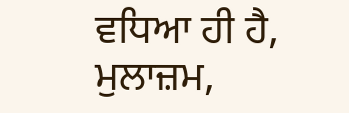ਵਧਿਆ ਹੀ ਹੈ, ਮੁਲਾਜ਼ਮ,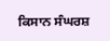ਕਿਸਾਨ ਸੰਘਰਸ਼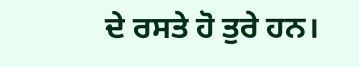ਦੇ ਰਸਤੇ ਹੋ ਤੁਰੇ ਹਨ।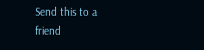Send this to a friend